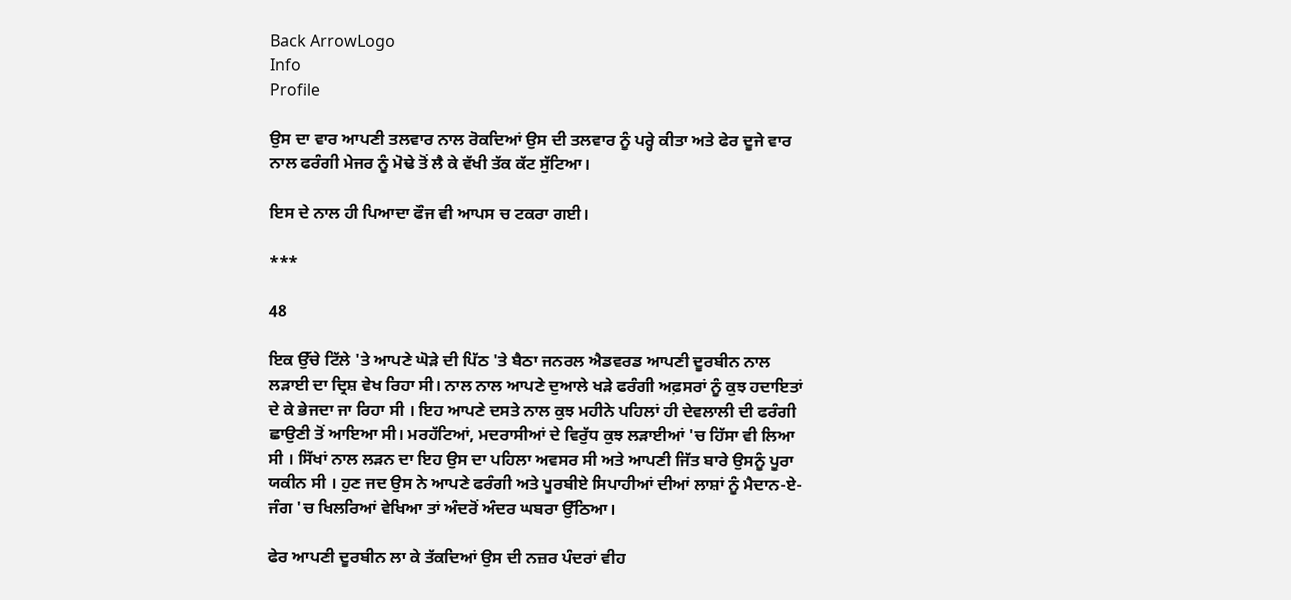Back ArrowLogo
Info
Profile

ਉਸ ਦਾ ਵਾਰ ਆਪਣੀ ਤਲਵਾਰ ਨਾਲ ਰੋਕਦਿਆਂ ਉਸ ਦੀ ਤਲਵਾਰ ਨੂੰ ਪਰ੍ਹੇ ਕੀਤਾ ਅਤੇ ਫੇਰ ਦੂਜੇ ਵਾਰ ਨਾਲ ਫਰੰਗੀ ਮੇਜਰ ਨੂੰ ਮੋਢੇ ਤੋਂ ਲੈ ਕੇ ਵੱਖੀ ਤੱਕ ਕੱਟ ਸੁੱਟਿਆ।

ਇਸ ਦੇ ਨਾਲ ਹੀ ਪਿਆਦਾ ਫੌਜ ਵੀ ਆਪਸ ਚ ਟਕਰਾ ਗਈ।

***

48

ਇਕ ਉੱਚੇ ਟਿੱਲੇ 'ਤੇ ਆਪਣੇ ਘੋੜੇ ਦੀ ਪਿੱਠ 'ਤੇ ਬੈਠਾ ਜਨਰਲ ਐਡਵਰਡ ਆਪਣੀ ਦੂਰਬੀਨ ਨਾਲ ਲੜਾਈ ਦਾ ਦ੍ਰਿਸ਼ ਵੇਖ ਰਿਹਾ ਸੀ। ਨਾਲ ਨਾਲ ਆਪਣੇ ਦੁਆਲੇ ਖੜੇ ਫਰੰਗੀ ਅਫ਼ਸਰਾਂ ਨੂੰ ਕੁਝ ਹਦਾਇਤਾਂ ਦੇ ਕੇ ਭੇਜਦਾ ਜਾ ਰਿਹਾ ਸੀ । ਇਹ ਆਪਣੇ ਦਸਤੇ ਨਾਲ ਕੁਝ ਮਹੀਨੇ ਪਹਿਲਾਂ ਹੀ ਦੇਵਲਾਲੀ ਦੀ ਫਰੰਗੀ ਛਾਉਣੀ ਤੋਂ ਆਇਆ ਸੀ। ਮਰਹੱਟਿਆਂ, ਮਦਰਾਸੀਆਂ ਦੇ ਵਿਰੁੱਧ ਕੁਝ ਲੜਾਈਆਂ 'ਚ ਹਿੱਸਾ ਵੀ ਲਿਆ ਸੀ । ਸਿੱਖਾਂ ਨਾਲ ਲੜਨ ਦਾ ਇਹ ਉਸ ਦਾ ਪਹਿਲਾ ਅਵਸਰ ਸੀ ਅਤੇ ਆਪਣੀ ਜਿੱਤ ਬਾਰੇ ਉਸਨੂੰ ਪੂਰਾ ਯਕੀਨ ਸੀ । ਹੁਣ ਜਦ ਉਸ ਨੇ ਆਪਣੇ ਫਰੰਗੀ ਅਤੇ ਪੂਰਬੀਏ ਸਿਪਾਹੀਆਂ ਦੀਆਂ ਲਾਸ਼ਾਂ ਨੂੰ ਮੈਦਾਨ-ਏ-ਜੰਗ 'ਚ ਖਿਲਰਿਆਂ ਵੇਖਿਆ ਤਾਂ ਅੰਦਰੋਂ ਅੰਦਰ ਘਬਰਾ ਉੱਠਿਆ।

ਫੇਰ ਆਪਣੀ ਦੂਰਬੀਨ ਲਾ ਕੇ ਤੱਕਦਿਆਂ ਉਸ ਦੀ ਨਜ਼ਰ ਪੰਦਰਾਂ ਵੀਹ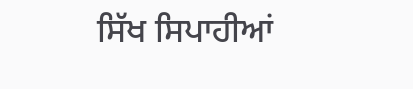ਸਿੱਖ ਸਿਪਾਹੀਆਂ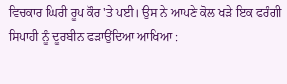ਵਿਚਕਾਰ ਘਿਰੀ ਰੂਪ ਕੌਰ 'ਤੇ ਪਈ। ਉਸ ਨੇ ਆਪਣੇ ਕੋਲ ਖੜੇ ਇਕ ਫਰੰਗੀ ਸਿਪਾਹੀ ਨੂੰ ਦੂਰਬੀਨ ਫੜਾਉਂਦਿਆ ਆਖਿਆ :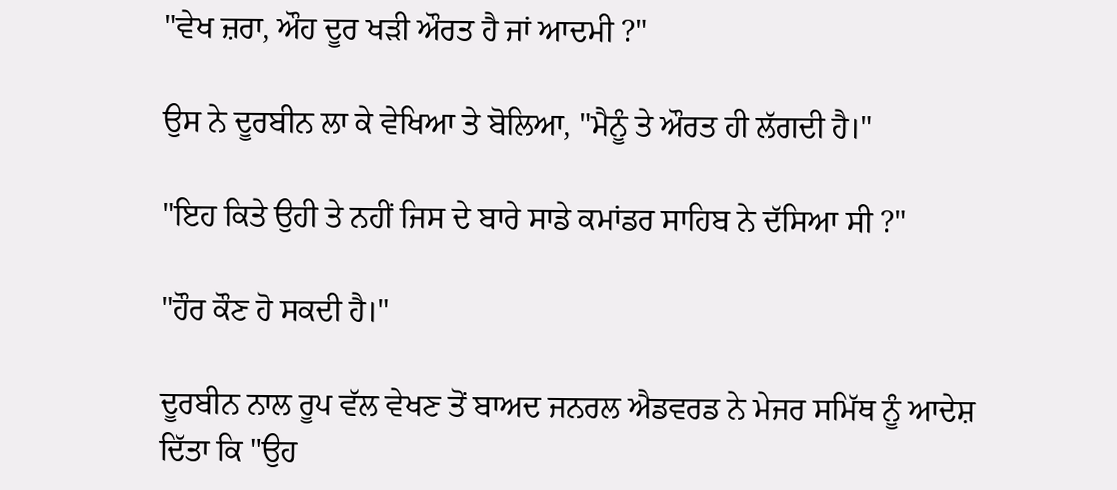"ਵੇਖ ਜ਼ਰਾ, ਔਹ ਦੂਰ ਖੜੀ ਔਰਤ ਹੈ ਜਾਂ ਆਦਮੀ ?"

ਉਸ ਨੇ ਦੂਰਬੀਨ ਲਾ ਕੇ ਵੇਖਿਆ ਤੇ ਬੋਲਿਆ, "ਮੈਨੂੰ ਤੇ ਔਰਤ ਹੀ ਲੱਗਦੀ ਹੈ।"

"ਇਹ ਕਿਤੇ ਉਹੀ ਤੇ ਨਹੀਂ ਜਿਸ ਦੇ ਬਾਰੇ ਸਾਡੇ ਕਮਾਂਡਰ ਸਾਹਿਬ ਨੇ ਦੱਸਿਆ ਸੀ ?"

"ਹੌਰ ਕੌਣ ਹੋ ਸਕਦੀ ਹੈ।"

ਦੂਰਬੀਨ ਨਾਲ ਰੂਪ ਵੱਲ ਵੇਖਣ ਤੋਂ ਬਾਅਦ ਜਨਰਲ ਐਡਵਰਡ ਨੇ ਮੇਜਰ ਸਮਿੱਥ ਨੂੰ ਆਦੇਸ਼ ਦਿੱਤਾ ਕਿ "ਉਹ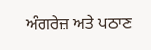ਅੰਗਰੇਜ਼ ਅਤੇ ਪਠਾਣ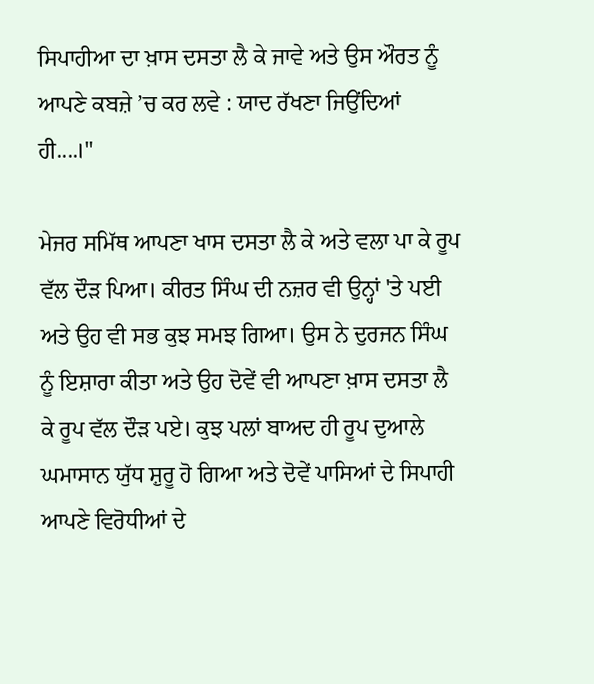ਸਿਪਾਹੀਆ ਦਾ ਖ਼ਾਸ ਦਸਤਾ ਲੈ ਕੇ ਜਾਵੇ ਅਤੇ ਉਸ ਔਰਤ ਨੂੰ ਆਪਣੇ ਕਬਜ਼ੇ ’ਚ ਕਰ ਲਵੇ : ਯਾਦ ਰੱਖਣਾ ਜਿਉਂਦਿਆਂ ਹੀ....।"

ਮੇਜਰ ਸਮਿੱਥ ਆਪਣਾ ਖਾਸ ਦਸਤਾ ਲੈ ਕੇ ਅਤੇ ਵਲਾ ਪਾ ਕੇ ਰੂਪ ਵੱਲ ਦੌੜ ਪਿਆ। ਕੀਰਤ ਸਿੰਘ ਦੀ ਨਜ਼ਰ ਵੀ ਉਨ੍ਹਾਂ 'ਤੇ ਪਈ ਅਤੇ ਉਹ ਵੀ ਸਭ ਕੁਝ ਸਮਝ ਗਿਆ। ਉਸ ਨੇ ਦੁਰਜਨ ਸਿੰਘ ਨੂੰ ਇਸ਼ਾਰਾ ਕੀਤਾ ਅਤੇ ਉਹ ਦੋਵੇਂ ਵੀ ਆਪਣਾ ਖ਼ਾਸ ਦਸਤਾ ਲੈ ਕੇ ਰੂਪ ਵੱਲ ਦੌੜ ਪਏ। ਕੁਝ ਪਲਾਂ ਬਾਅਦ ਹੀ ਰੂਪ ਦੁਆਲੇ ਘਮਾਸਾਨ ਯੁੱਧ ਸ਼ੁਰੂ ਹੋ ਗਿਆ ਅਤੇ ਦੋਵੇਂ ਪਾਸਿਆਂ ਦੇ ਸਿਪਾਹੀ ਆਪਣੇ ਵਿਰੋਧੀਆਂ ਦੇ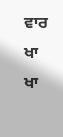ਵਾਰ ਖਾ ਖਾ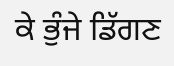ਕੇ ਭੁੰਜੇ ਡਿੱਗਣ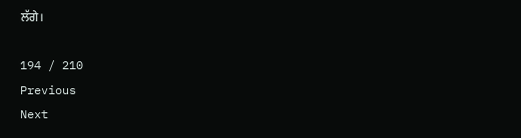ਲੱਗੇ।

194 / 210
Previous
Next